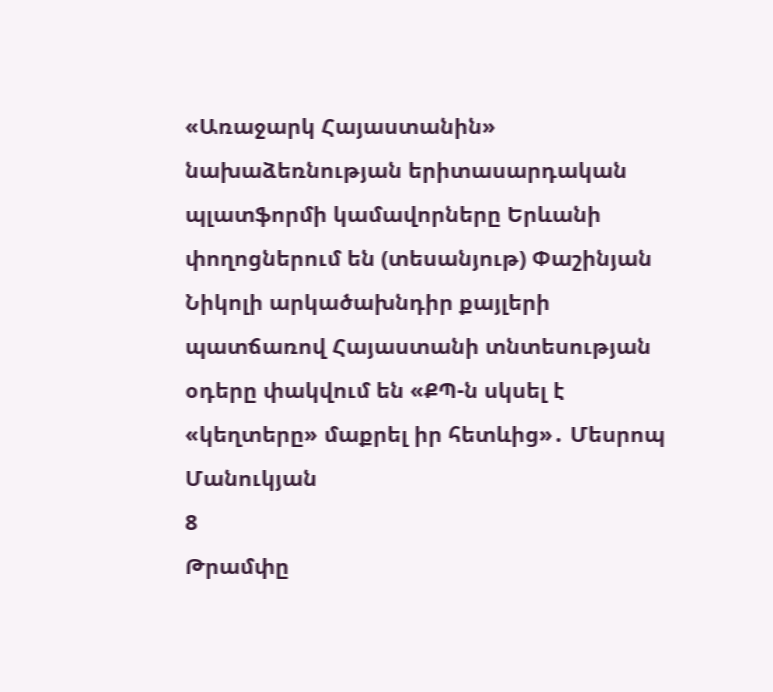«Առաջարկ Հայաստանին» նախաձեռնության երիտասարդական պլատֆորմի կամավորները Երևանի փողոցներում են (տեսանյութ) Փաշինյան Նիկոլի արկածախնդիր քայլերի պատճառով Հայաստանի տնտեսության օդերը փակվում են «ՔՊ-ն սկսել է «կեղտերը» մաքրել իր հետևից»․ Մեսրոպ Մանուկյան
8
Թրամփը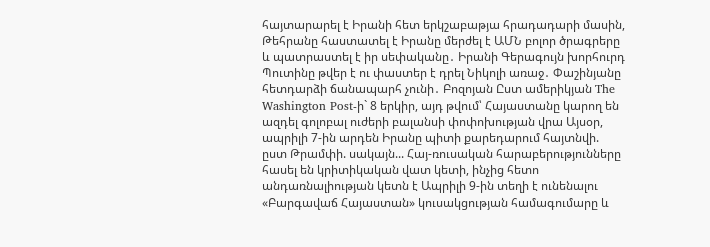հայտարարել է Իրանի հետ երկշաբաթյա հրադադարի մասին, Թեհրանը հաստատել է Իրանը մերժել է ԱՄՆ բոլոր ծրագրերը և պատրաստել է իր սեփականը․ Իրանի Գերագույն խորհուրդ Պուտինը թվեր է ու փաստեր է դրել Նիկոլի առաջ․ Փաշինյանը հետդարձի ճանապարհ չունի․ Բոզոյան Ըստ ամերիկյան The Washington Post-ի` 8 երկիր, այդ թվում՝ Հայաստանը կարող են ազդել գոլոբալ ուժերի բալանսի փոփոխության վրա Այսօր, ապրիլի 7-ին արդեն Իրանը պիտի քարեդարում հայտնվի. ըստ Թրամփի. սակայն... Հայ-ռուսական հարաբերությունները հասել են կրիտիկական վատ կետի, ինչից հետո անդառնալիության կետն է Ապրիլի 9-ին տեղի է ունենալու «Բարգավաճ Հայաստան» կուսակցության համագումարը և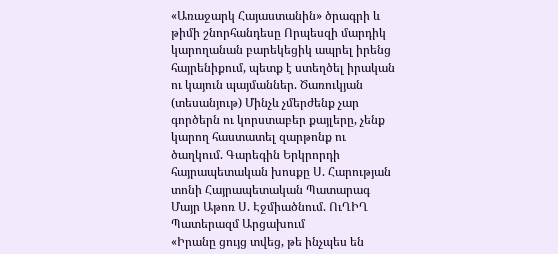«Առաջարկ Հայաստանին» ծրագրի և թիմի շնորհանդեսը Որպեսզի մարդիկ կարողանան բարեկեցիկ ապրել իրենց հայրենիքում, պետք է ստեղծել իրական ու կայուն պայմաններ. Ծառուկյան (տեսանյութ) Մինչև չմերժենք չար գործերն ու կորստաբեր քայլերը, չենք կարող հաստատել զարթոնք ու ծաղկում. Գարեգին Երկրորդի հայրապետական խոսքը Ս. Հարության տոնի Հայրապետական Պատարագ Մայր Աթոռ Ս. Էջմիածնում. ՈւՂԻՂ Պատերազմ Արցախում
«Իրանը ցույց տվեց, թե ինչպես են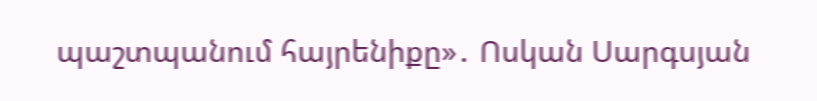պաշտպանում հայրենիքը»․ Ոսկան Սարգսյան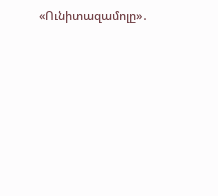«Ունիտազամոլը»․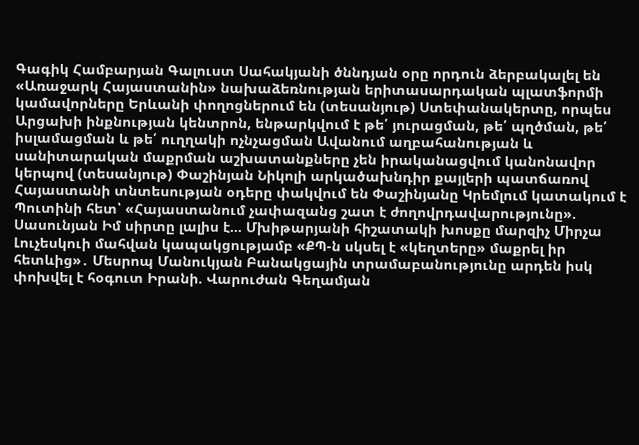Գագիկ Համբարյան Գալուստ Սահակյանի ծննդյան օրը որդուն ձերբակալել են «Առաջարկ Հայաստանին» նախաձեռնության երիտասարդական պլատֆորմի կամավորները Երևանի փողոցներում են (տեսանյութ) Ստեփանակերտը, որպես Արցախի ինքնության կենտրոն, ենթարկվում է թե՛ յուրացման, թե՛ պղծման, թե՛ իսլամացման և թե՛ ուղղակի ոչնչացման Ավանում աղբահանության և սանիտարական մաքրման աշխատանքները չեն իրականացվում կանոնավոր կերպով (տեսանյութ) Փաշինյան Նիկոլի արկածախնդիր քայլերի պատճառով Հայաստանի տնտեսության օդերը փակվում են Փաշինյանը Կրեմլում կատակում է Պուտինի հետ՝ «Հայաստանում չափազանց շատ է ժողովրդավարությունը». Սասունյան Իմ սիրտը լալիս է... Մխիթարյանի հիշատակի խոսքը մարզիչ Միրչա Լուչեսկուի մահվան կապակցությամբ «ՔՊ-ն սկսել է «կեղտերը» մաքրել իր հետևից»․ Մեսրոպ Մանուկյան Բանակցային տրամաբանությունը արդեն իսկ փոխվել է հօգուտ Իրանի. Վարուժան Գեղամյան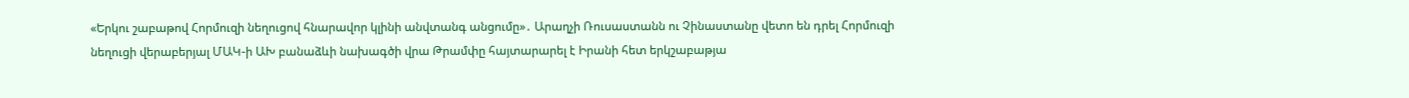«Երկու շաբաթով Հորմուզի նեղուցով հնարավոր կլինի անվտանգ անցումը»․ Արաղչի Ռուսաստանն ու Չինաստանը վետո են դրել Հորմուզի նեղուցի վերաբերյալ ՄԱԿ-ի ԱԽ բանաձևի նախագծի վրա Թրամփը հայտարարել է Իրանի հետ երկշաբաթյա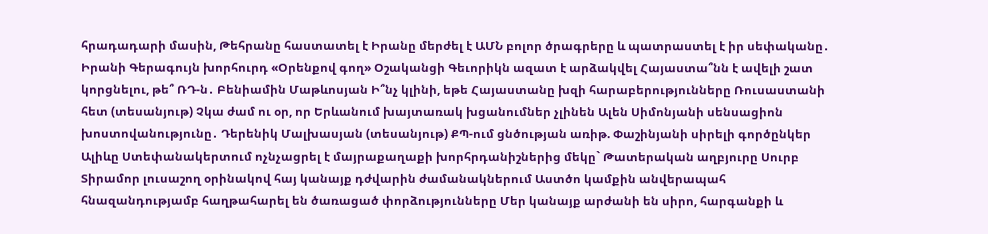հրադադարի մասին, Թեհրանը հաստատել է Իրանը մերժել է ԱՄՆ բոլոր ծրագրերը և պատրաստել է իր սեփականը․ Իրանի Գերագույն խորհուրդ «Օրենքով գող» Օշականցի Գեւորիկն ազատ է արձակվել Հայաստա՞նն է ավելի շատ կորցնելու, թե՞ ՌԴ-ն․ Բենիամին Մաթևոսյան Ի՞նչ կլինի, եթե Հայաստանը խզի հարաբերությունները Ռուսաստանի հետ (տեսանյութ) Չկա ժամ ու օր, որ Երևանում խայտառակ խցանումներ չլինեն Ալեն Սիմոնյանի սենսացիոն խոստովանությունը․ Դերենիկ Մալխասյան (տեսանյութ) ՔՊ-ում ցնծության առիթ. Փաշինյանի սիրելի գործընկեր Ալիևը Ստեփանակերտում ոչնչացրել է մայրաքաղաքի խորհրդանիշներից մեկը` Թատերական աղբյուրը Սուրբ Տիրամոր լուսաշող օրինակով հայ կանայք դժվարին ժամանակներում Աստծո կամքին անվերապահ հնազանդությամբ հաղթահարել են ծառացած փորձությունները Մեր կանայք արժանի են սիրո, հարգանքի և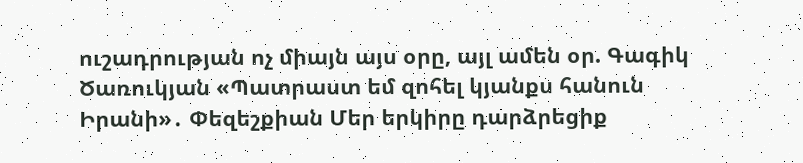ուշադրության ոչ միայն այս օրը, այլ ամեն օր. Գագիկ Ծառուկյան «Պատրաստ եմ զոհել կյանքս հանուն Իրանի»․ Փեզեշքիան Մեր երկիրը դարձրեցիք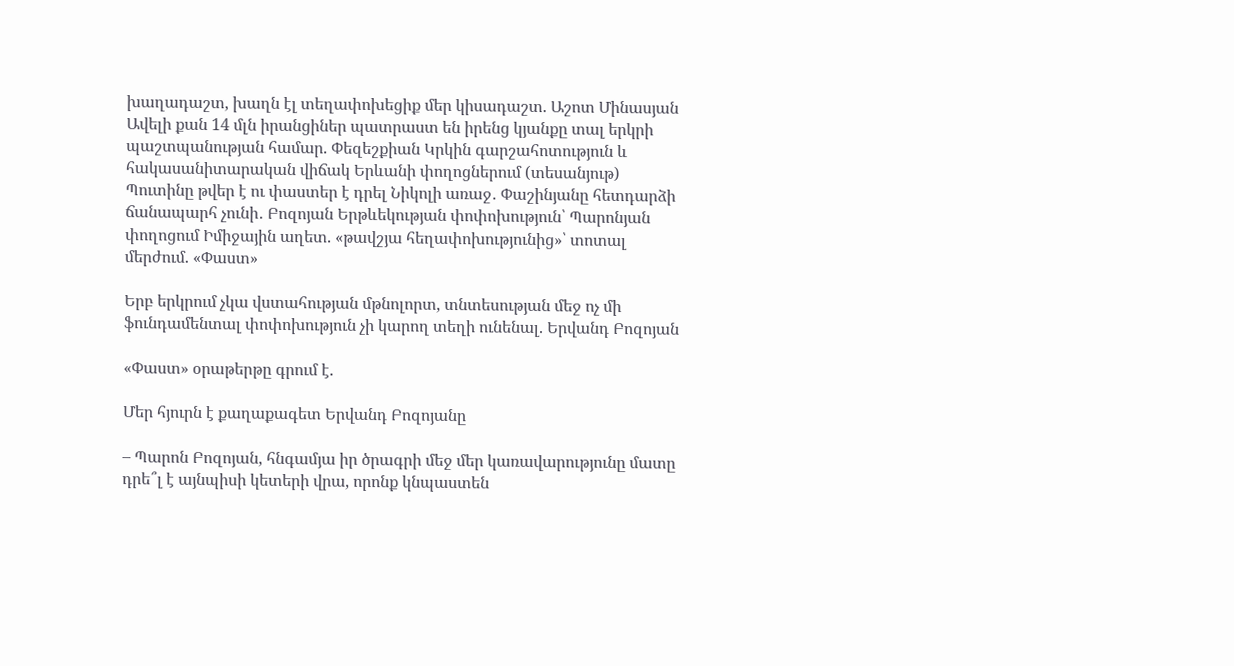խաղադաշտ, խաղն էլ տեղափոխեցիք մեր կիսադաշտ. Աշոտ Մինասյան Ավելի քան 14 մլն իրանցիներ պատրաստ են իրենց կյանքը տալ երկրի պաշտպանության համար. Փեզեշքիան Կրկին գարշահոտություն և հակասանիտարական վիճակ Երևանի փողոցներում (տեսանյութ) Պուտինը թվեր է ու փաստեր է դրել Նիկոլի առաջ․ Փաշինյանը հետդարձի ճանապարհ չունի․ Բոզոյան Երթևեկության փոփոխություն՝ Պարոնյան փողոցում Իմիջային աղետ. «թավշյա հեղափոխությունից»՝ տոտալ մերժում. «Փաստ»

Երբ երկրում չկա վստահության մթնոլորտ, տնտեսության մեջ ոչ մի ֆունդամենտալ փոփոխություն չի կարող տեղի ունենալ. Երվանդ Բոզոյան

«Փաստ» օրաթերթը գրում է.

Մեր հյուրն է քաղաքագետ Երվանդ Բոզոյանը

– Պարոն Բոզոյան, հնգամյա իր ծրագրի մեջ մեր կառավարությունը մատը դրե՞լ է այնպիսի կետերի վրա, որոնք կնպաստեն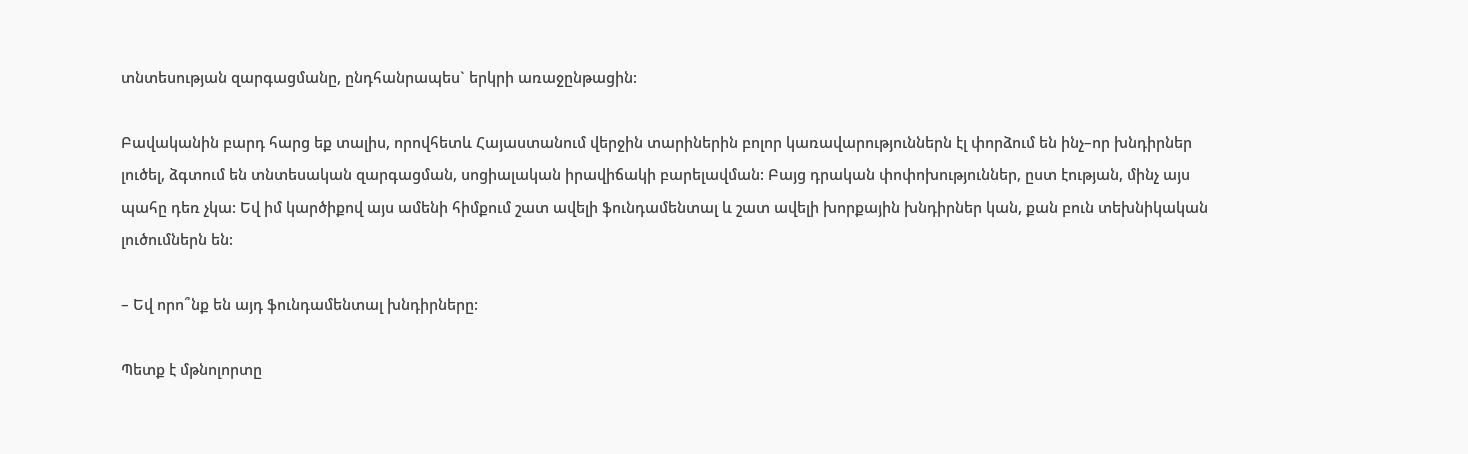տնտեսության զարգացմանը, ընդհանրապես` երկրի առաջընթացին:

Բավականին բարդ հարց եք տալիս, որովհետև Հայաստանում վերջին տարիներին բոլոր կառավարություններն էլ փորձում են ինչ–որ խնդիրներ լուծել, ձգտում են տնտեսական զարգացման, սոցիալական իրավիճակի բարելավման: Բայց դրական փոփոխություններ, ըստ էության, մինչ այս պահը դեռ չկա: Եվ իմ կարծիքով այս ամենի հիմքում շատ ավելի ֆունդամենտալ և շատ ավելի խորքային խնդիրներ կան, քան բուն տեխնիկական լուծումներն են:

– Եվ որո՞նք են այդ ֆունդամենտալ խնդիրները:

Պետք է մթնոլորտը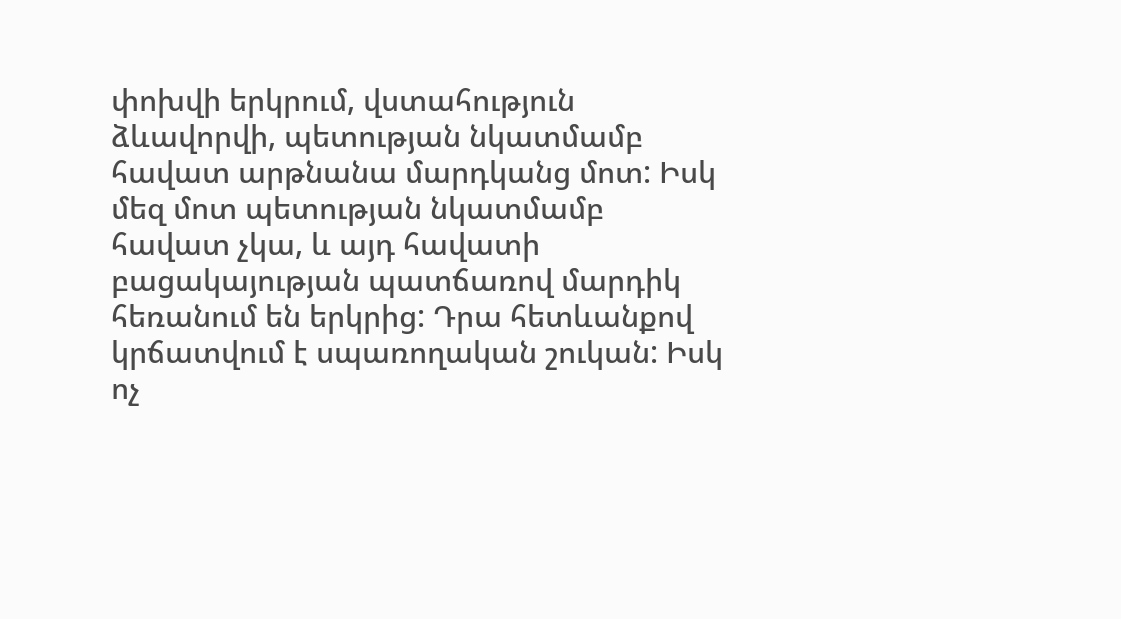փոխվի երկրում, վստահություն ձևավորվի, պետության նկատմամբ հավատ արթնանա մարդկանց մոտ: Իսկ մեզ մոտ պետության նկատմամբ հավատ չկա, և այդ հավատի բացակայության պատճառով մարդիկ հեռանում են երկրից: Դրա հետևանքով կրճատվում է սպառողական շուկան: Իսկ ոչ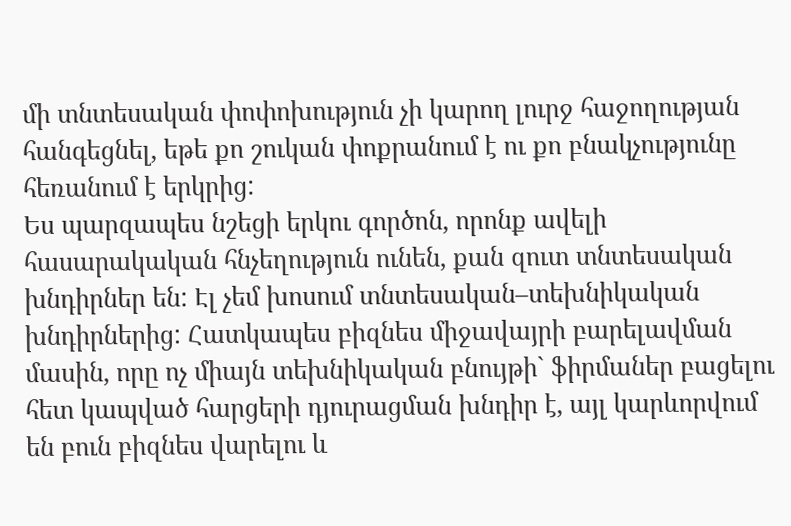մի տնտեսական փոփոխություն չի կարող լուրջ հաջողության հանգեցնել, եթե քո շուկան փոքրանում է ու քո բնակչությունը հեռանում է երկրից:
Ես պարզապես նշեցի երկու գործոն, որոնք ավելի հասարակական հնչեղություն ունեն, քան զուտ տնտեսական խնդիրներ են: Էլ չեմ խոսում տնտեսական–տեխնիկական խնդիրներից: Հատկապես բիզնես միջավայրի բարելավման մասին, որը ոչ միայն տեխնիկական բնույթի` ֆիրմաներ բացելու հետ կապված հարցերի դյուրացման խնդիր է, այլ կարևորվում են բուն բիզնես վարելու և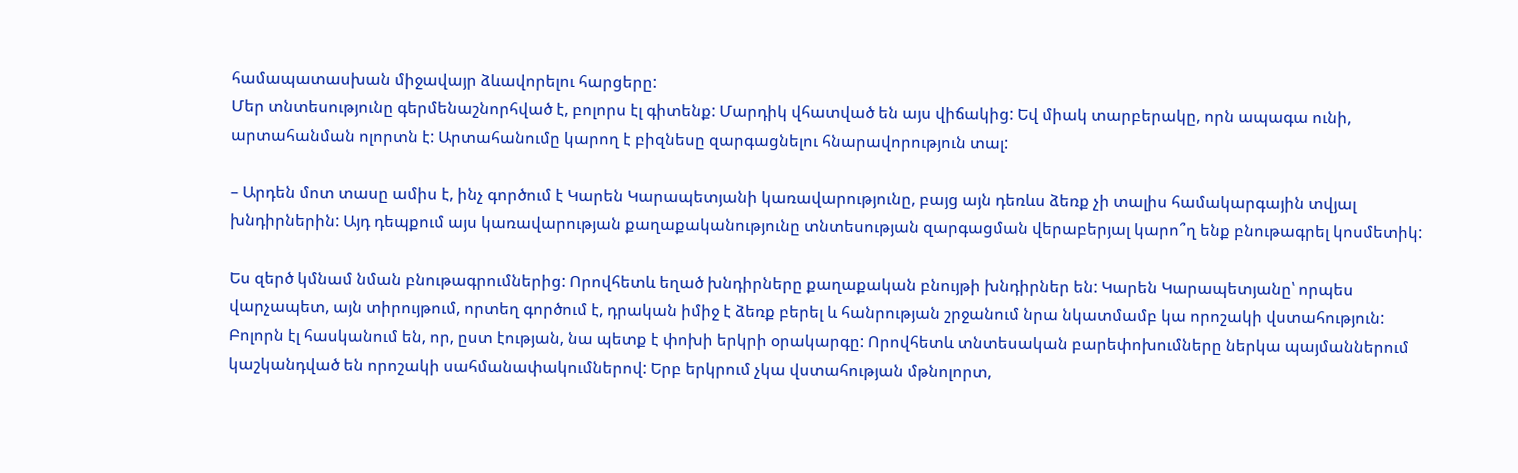համապատասխան միջավայր ձևավորելու հարցերը:
Մեր տնտեսությունը գերմենաշնորհված է, բոլորս էլ գիտենք: Մարդիկ վհատված են այս վիճակից: Եվ միակ տարբերակը, որն ապագա ունի, արտահանման ոլորտն է: Արտահանումը կարող է բիզնեսը զարգացնելու հնարավորություն տալ:

– Արդեն մոտ տասը ամիս է, ինչ գործում է Կարեն Կարապետյանի կառավարությունը, բայց այն դեռևս ձեռք չի տալիս համակարգային տվյալ խնդիրներին: Այդ դեպքում այս կառավարության քաղաքականությունը տնտեսության զարգացման վերաբերյալ կարո՞ղ ենք բնութագրել կոսմետիկ:

Ես զերծ կմնամ նման բնութագրումներից: Որովհետև եղած խնդիրները քաղաքական բնույթի խնդիրներ են: Կարեն Կարապետյանը՝ որպես վարչապետ, այն տիրույթում, որտեղ գործում է, դրական իմիջ է ձեռք բերել և հանրության շրջանում նրա նկատմամբ կա որոշակի վստահություն:
Բոլորն էլ հասկանում են, որ, ըստ էության, նա պետք է փոխի երկրի օրակարգը: Որովհետև տնտեսական բարեփոխումները ներկա պայմաններում կաշկանդված են որոշակի սահմանափակումներով: Երբ երկրում չկա վստահության մթնոլորտ,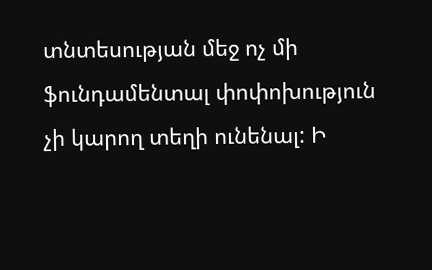տնտեսության մեջ ոչ մի ֆունդամենտալ փոփոխություն չի կարող տեղի ունենալ: Ի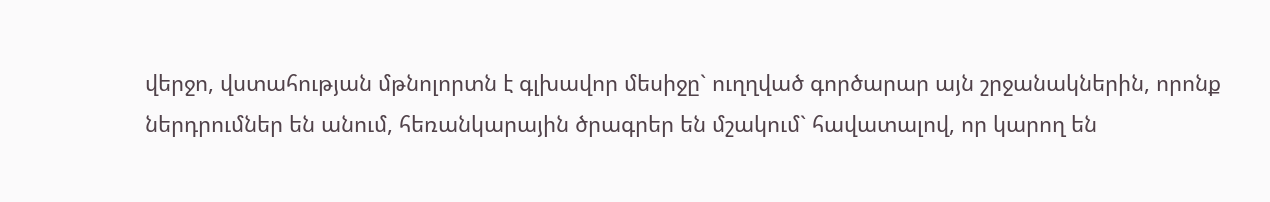վերջո, վստահության մթնոլորտն է գլխավոր մեսիջը` ուղղված գործարար այն շրջանակներին, որոնք ներդրումներ են անում, հեռանկարային ծրագրեր են մշակում` հավատալով, որ կարող են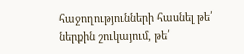հաջողությունների հասնել թե՛ ներքին շուկայում, թե՛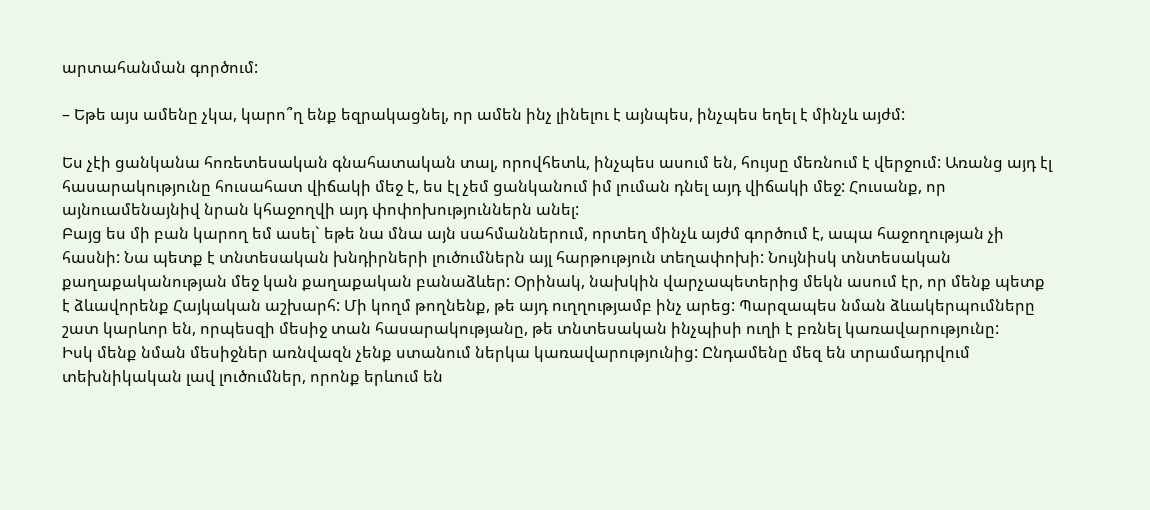արտահանման գործում:

– Եթե այս ամենը չկա, կարո՞ղ ենք եզրակացնել, որ ամեն ինչ լինելու է այնպես, ինչպես եղել է մինչև այժմ:

Ես չէի ցանկանա հոռետեսական գնահատական տալ, որովհետև, ինչպես ասում են, հույսը մեռնում է վերջում: Առանց այդ էլ հասարակությունը հուսահատ վիճակի մեջ է, ես էլ չեմ ցանկանում իմ լուման դնել այդ վիճակի մեջ: Հուսանք, որ այնուամենայնիվ նրան կհաջողվի այդ փոփոխություններն անել:
Բայց ես մի բան կարող եմ ասել` եթե նա մնա այն սահմաններում, որտեղ մինչև այժմ գործում է, ապա հաջողության չի հասնի: Նա պետք է տնտեսական խնդիրների լուծումներն այլ հարթություն տեղափոխի: Նույնիսկ տնտեսական քաղաքականության մեջ կան քաղաքական բանաձևեր: Օրինակ, նախկին վարչապետերից մեկն ասում էր, որ մենք պետք է ձևավորենք Հայկական աշխարհ: Մի կողմ թողնենք, թե այդ ուղղությամբ ինչ արեց: Պարզապես նման ձևակերպումները շատ կարևոր են, որպեսզի մեսիջ տան հասարակությանը, թե տնտեսական ինչպիսի ուղի է բռնել կառավարությունը:
Իսկ մենք նման մեսիջներ առնվազն չենք ստանում ներկա կառավարությունից: Ընդամենը մեզ են տրամադրվում տեխնիկական լավ լուծումներ, որոնք երևում են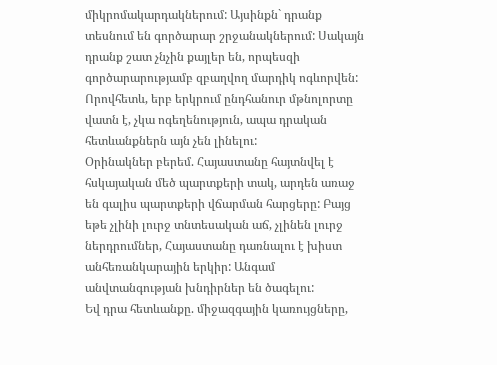միկրոմակարդակներում: Այսինքն` դրանք տեսնում են գործարար շրջանակներում: Սակայն դրանք շատ չնչին քայլեր են, որպեսզի գործարարությամբ զբաղվող մարդիկ ոգևորվեն: Որովհետև, երբ երկրում ընդհանուր մթնոլորտը վատն է, չկա ոգեղենություն, ապա դրական հետևանքներն այն չեն լինելու:
Օրինակներ բերեմ. Հայաստանը հայտնվել է հսկայական մեծ պարտքերի տակ, արդեն առաջ են գալիս պարտքերի վճարման հարցերը: Բայց եթե չլինի լուրջ տնտեսական աճ, չլինեն լուրջ ներդրումներ, Հայաստանը դառնալու է խիստ անհեռանկարային երկիր: Անգամ անվտանգության խնդիրներ են ծագելու:
Եվ դրա հետևանքը. միջազգային կառույցները,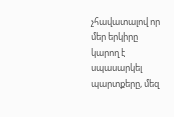չհավատալով որ մեր երկիրը կարող է սպասարկել պարտքերը, մեզ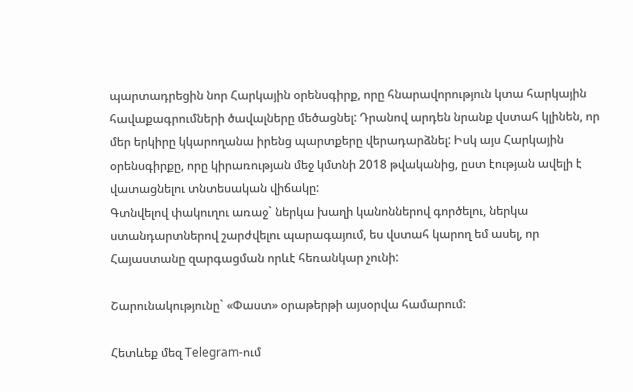պարտադրեցին նոր Հարկային օրենսգիրք, որը հնարավորություն կտա հարկային հավաքագրումների ծավալները մեծացնել: Դրանով արդեն նրանք վստահ կլինեն, որ մեր երկիրը կկարողանա իրենց պարտքերը վերադարձնել: Իսկ այս Հարկային օրենսգիրքը, որը կիրառության մեջ կմտնի 2018 թվականից, ըստ էության ավելի է վատացնելու տնտեսական վիճակը:
Գտնվելով փակուղու առաջ` ներկա խաղի կանոններով գործելու, ներկա ստանդարտներով շարժվելու պարագայում, ես վստահ կարող եմ ասել, որ Հայաստանը զարգացման որևէ հեռանկար չունի:

Շարունակությունը` «Փաստ» օրաթերթի այսօրվա համարում:

Հետևեք մեզ Telegram-ում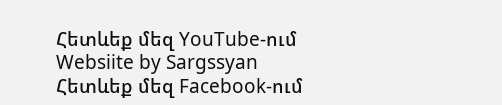Հետևեք մեզ YouTube-ում
Websiite by Sargssyan
Հետևեք մեզ Facebook-ում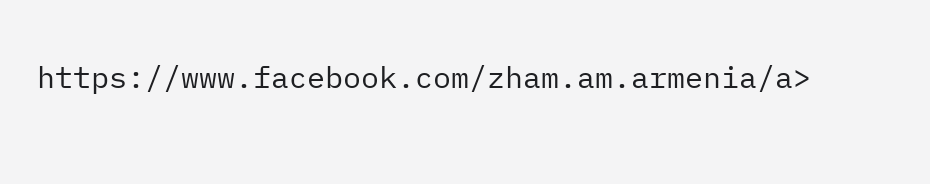https://www.facebook.com/zham.am.armenia/a>